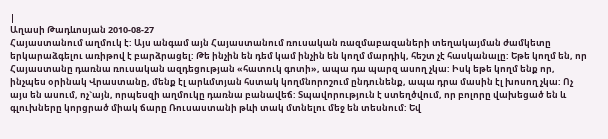|
Աղասի Թադևոսյան 2010-08-27
Հայաստանում աղմուկ է: Այս անգամ այն Հայաստանում ռուսական ռազմաբազաների տեղակայման ժամկետը երկարաձգելու առիթով է բարձրացել: Թե ինչին են դեմ կամ ինչին են կողմ մարդիկ, հեշտ չէ հասկանալը: Եթե կողմ են, որ Հայաստանը դառնա ռուսական ազդեցության «հատուկ գոտի», ապա դա պարզ ասող չկա: Իսկ եթե կողմ ենք որ, ինչպես օրինակ Վրաստանը, մենք էլ արևմտյան հստակ կողմնորոշում ընդունենք, ապա դրա մասին էլ խոսող չկա: Ոչ այս են ասում, ոչ`այն, որպեսզի աղմուկը դառնա բանավեճ: Տպավորություն է ստեղծվում, որ բոլորը վախեցած են և գլուխները կորցրած միակ ճարը Ռուսաստանի թևի տակ մտնելու մեջ են տեսնում: Եվ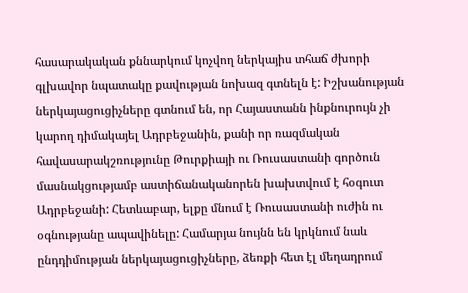հասարակական քննարկում կոչվող ներկայիս տհաճ ժխորի գլխավոր նպատակը քավության նոխազ գտնելն է: Իշխանության ներկայացուցիչները գտնում են, որ Հայաստանն ինքնուրույն չի կարող դիմակայել Ադրբեջանին, քանի որ ռազմական հավասարակշռությունը Թուրքիայի ու Ռուսաստանի գործուն մասնակցությամբ աստիճանականորեն խախտվում է հօգուտ Ադրբեջանի: Հետևաբար, ելքը մնում է Ռուսաստանի ուժին ու օգնությանը ապավինելը: Համարյա նույնն են կրկնում նաև ընդդիմության ներկայացուցիչները, ձեռքի հետ էլ մեղադրում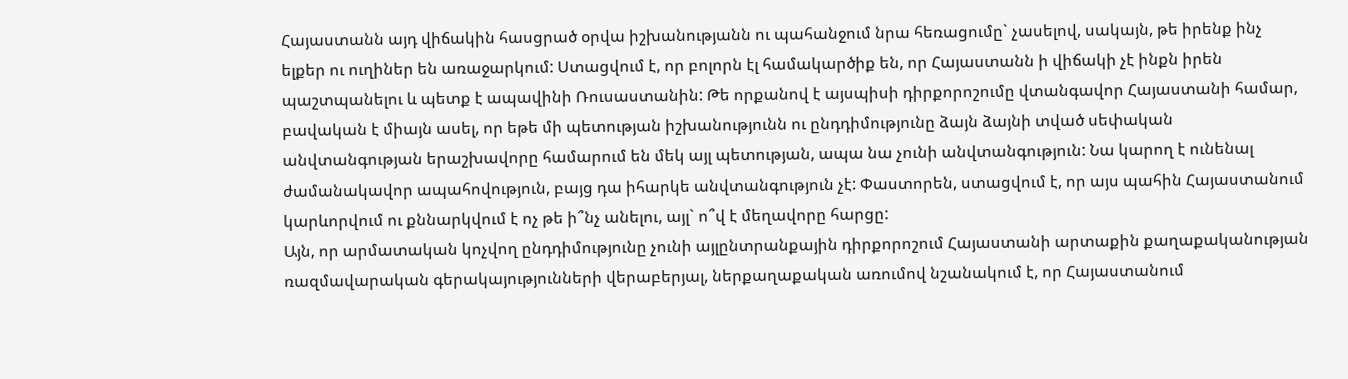Հայաստանն այդ վիճակին հասցրած օրվա իշխանությանն ու պահանջում նրա հեռացումը` չասելով, սակայն, թե իրենք ինչ ելքեր ու ուղիներ են առաջարկում: Ստացվում է, որ բոլորն էլ համակարծիք են, որ Հայաստանն ի վիճակի չէ ինքն իրեն պաշտպանելու և պետք է ապավինի Ռուսաստանին: Թե որքանով է այսպիսի դիրքորոշումը վտանգավոր Հայաստանի համար, բավական է միայն ասել, որ եթե մի պետության իշխանությունն ու ընդդիմությունը ձայն ձայնի տված սեփական անվտանգության երաշխավորը համարում են մեկ այլ պետության, ապա նա չունի անվտանգություն: Նա կարող է ունենալ ժամանակավոր ապահովություն, բայց դա իհարկե անվտանգություն չէ: Փաստորեն, ստացվում է, որ այս պահին Հայաստանում կարևորվում ու քննարկվում է ոչ թե ի՞նչ անելու, այլ` ո՞վ է մեղավորը հարցը:
Այն, որ արմատական կոչվող ընդդիմությունը չունի այլընտրանքային դիրքորոշում Հայաստանի արտաքին քաղաքականության ռազմավարական գերակայությունների վերաբերյալ, ներքաղաքական առումով նշանակում է, որ Հայաստանում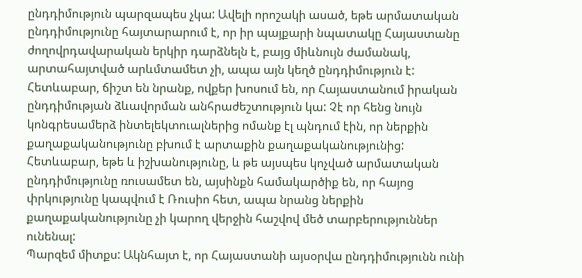ընդդիմություն պարզապես չկա: Ավելի որոշակի ասած, եթե արմատական ընդդիմությունը հայտարարում է, որ իր պայքարի նպատակը Հայաստանը ժողովրդավարական երկիր դարձնելն է, բայց միևնույն ժամանակ, արտահայտված արևմտամետ չի, ապա այն կեղծ ընդդիմություն է: Հետևաբար, ճիշտ են նրանք, ովքեր խոսում են, որ Հայաստանում իրական ընդդիմության ձևավորման անհրաժեշտություն կա: Չէ որ հենց նույն կոնգրեսամերձ ինտելեկտուալներից ոմանք էլ պնդում էին, որ ներքին քաղաքականությունը բխում է արտաքին քաղաքականությունից: Հետևաբար, եթե և իշխանությունը, և թե այսպես կոչված արմատական ընդդիմությունը ռուսամետ են, այսինքն համակարծիք են, որ հայոց փրկությունը կապվում է Ռուսիո հետ, ապա նրանց ներքին քաղաքականությունը չի կարող վերջին հաշվով մեծ տարբերություններ ունենալ:
Պարզեմ միտքս: Ակնհայտ է, որ Հայաստանի այսօրվա ընդդիմությունն ունի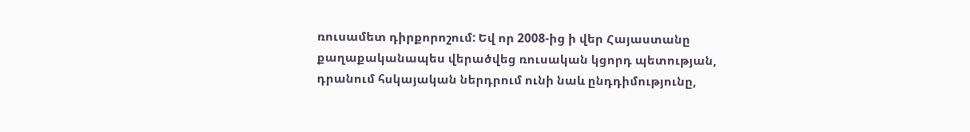ռուսամետ դիրքորոշում: Եվ որ 2008-ից ի վեր Հայաստանը քաղաքականապես վերածվեց ռուսական կցորդ պետության, դրանում հսկայական ներդրում ունի նաև ընդդիմությունը,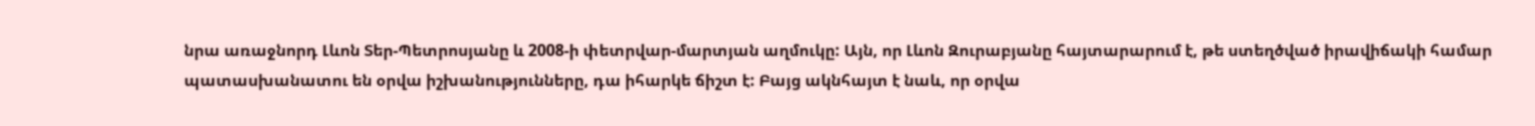նրա առաջնորդ Լևոն Տեր-Պետրոսյանը և 2008-ի փետրվար-մարտյան աղմուկը: Այն, որ Լևոն Զուրաբյանը հայտարարում է, թե ստեղծված իրավիճակի համար պատասխանատու են օրվա իշխանությունները, դա իհարկե ճիշտ է: Բայց ակնհայտ է նաև, որ օրվա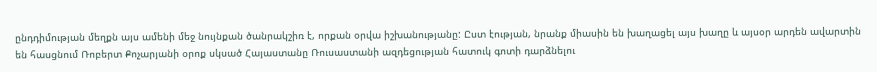ընդդիմության մեղքն այս ամենի մեջ նույնքան ծանրակշիռ է, որքան օրվա իշխանությանը: Ըստ էության, նրանք միասին են խաղացել այս խաղը և այսօր արդեն ավարտին են հասցնում Ռոբերտ Քոչարյանի օրոք սկսած Հայաստանը Ռուսաստանի ազդեցության հատուկ գոտի դարձնելու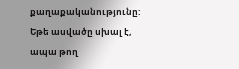քաղաքականությունը:
Եթե ասվածը սխալ է, ապա թող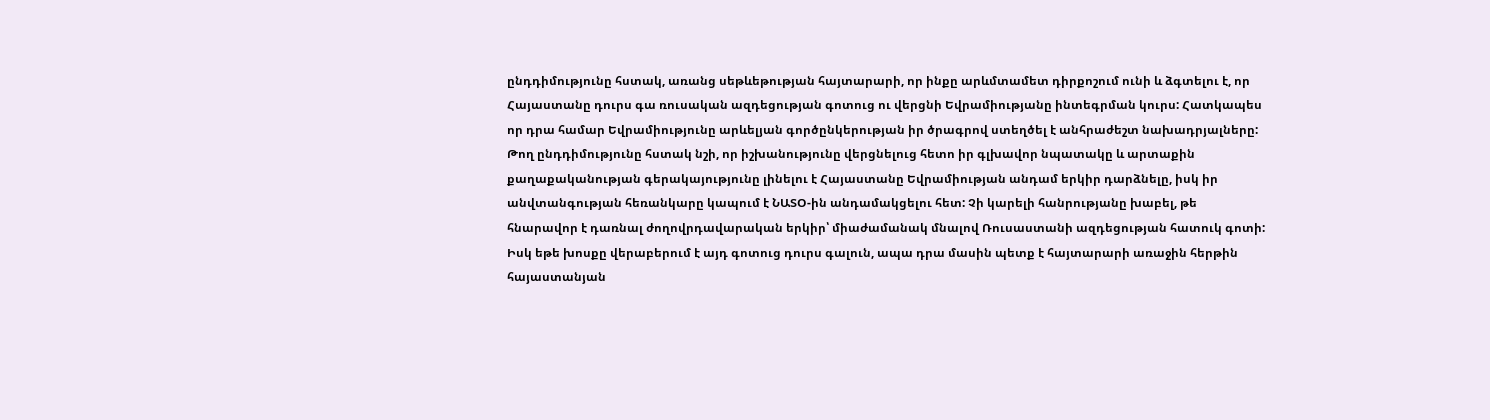ընդդիմությունը հստակ, առանց սեթևեթության հայտարարի, որ ինքը արևմտամետ դիրքոշում ունի և ձգտելու է, որ Հայաստանը դուրս գա ռուսական ազդեցության գոտուց ու վերցնի Եվրամիությանը ինտեգրման կուրս: Հատկապես որ դրա համար Եվրամիությունը արևելյան գործընկերության իր ծրագրով ստեղծել է անհրաժեշտ նախադրյալները: Թող ընդդիմությունը հստակ նշի, որ իշխանությունը վերցնելուց հետո իր գլխավոր նպատակը և արտաքին քաղաքականության գերակայությունը լինելու է Հայաստանը Եվրամիության անդամ երկիր դարձնելը, իսկ իր անվտանգության հեռանկարը կապում է ՆԱՏՕ-ին անդամակցելու հետ: Չի կարելի հանրությանը խաբել, թե հնարավոր է դառնալ ժողովրդավարական երկիր՝ միաժամանակ մնալով Ռուսաստանի ազդեցության հատուկ գոտի: Իսկ եթե խոսքը վերաբերում է այդ գոտուց դուրս գալուն, ապա դրա մասին պետք է հայտարարի առաջին հերթին հայաստանյան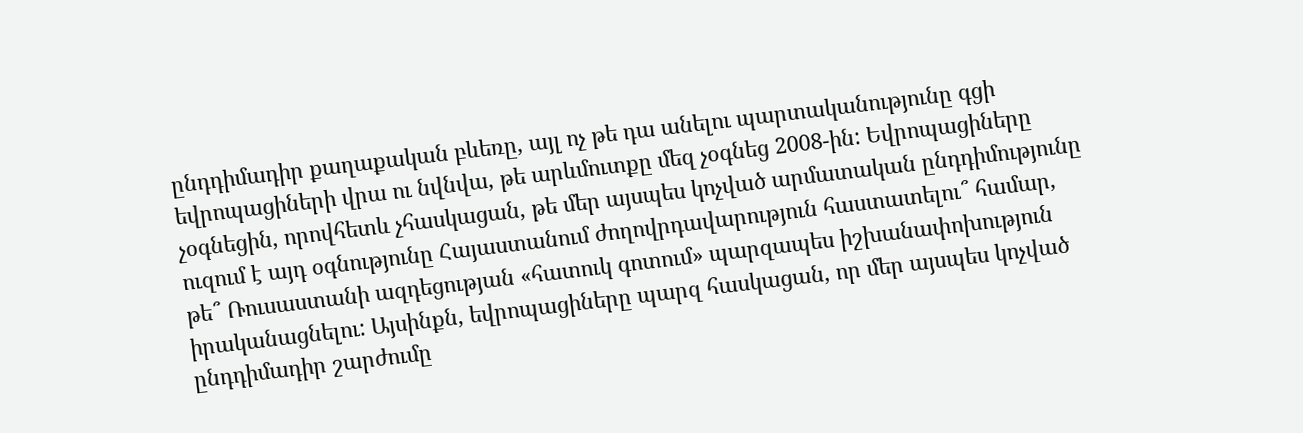ընդդիմադիր քաղաքական բևեռը, այլ ոչ թե դա անելու պարտականությունը գցի եվրոպացիների վրա ու նվնվա, թե արևմուտքը մեզ չօգնեց 2008-ին: Եվրոպացիները չօգնեցին, որովհետև չհասկացան, թե մեր այսպես կոչված արմատական ընդդիմությունը ուզում է այդ օգնությունը Հայաստանում ժողովրդավարություն հաստատելու՞ համար, թե՞ Ռուսաստանի ազդեցության «հատուկ գոտում» պարզապես իշխանափոխություն իրականացնելու: Այսինքն, եվրոպացիները պարզ հասկացան, որ մեր այսպես կոչված ընդդիմադիր շարժումը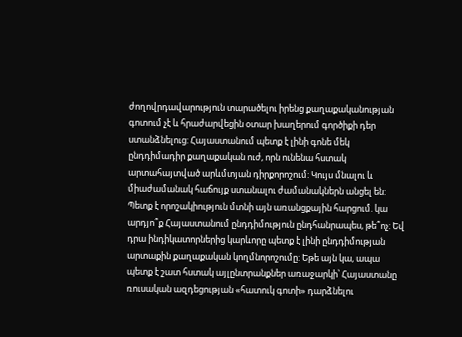ժողովրդավարություն տարածելու իրենց քաղաքականության գոտում չէ և հրաժարվեցին օտար խաղերում գործիքի դեր ստանձնելուց: Հայաստանում պետք է լինի գոնե մեկ ընդդիմադիր քաղաքական ուժ, որն ունենա հստակ արտահայտված արևմտյան դիրքորոշում: Կույս մնալու և միաժամանակ հաճույք ստանալու ժամանակներն անցել են: Պետք է որոշակիություն մտնի այն առանցքային հարցում. կա արդյո՞ք Հայաստանում ընդդիմություն ընդհանրապես, թե՞ոչ: Եվ դրա ինդիկատորներից կարևորը պետք է լինի ընդդիմության արտաքին քաղաքական կողմնորոշումը: Եթե այն կա, ապա պետք է շատ հստակ այլընտրանքներ առաջարկի՝ Հայաստանը ռուսական ազդեցության «հատուկ գոտի» դարձնելու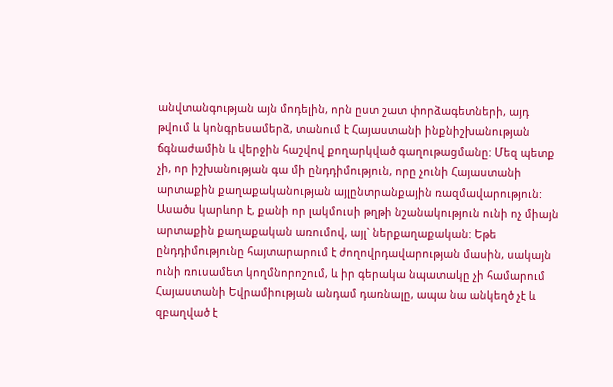անվտանգության այն մոդելին, որն ըստ շատ փորձագետների, այդ թվում և կոնգրեսամերձ, տանում է Հայաստանի ինքնիշխանության ճգնաժամին և վերջին հաշվով քողարկված գաղութացմանը: Մեզ պետք չի, որ իշխանության գա մի ընդդիմություն, որը չունի Հայաստանի արտաքին քաղաքականության այլընտրանքային ռազմավարություն: Ասածս կարևոր է, քանի որ լակմուսի թղթի նշանակություն ունի ոչ միայն արտաքին քաղաքական առումով, այլ` ներքաղաքական: Եթե ընդդիմությունը հայտարարում է ժողովրդավարության մասին, սակայն ունի ռուսամետ կողմնորոշում, և իր գերակա նպատակը չի համարում Հայաստանի Եվրամիության անդամ դառնալը, ապա նա անկեղծ չէ և զբաղված է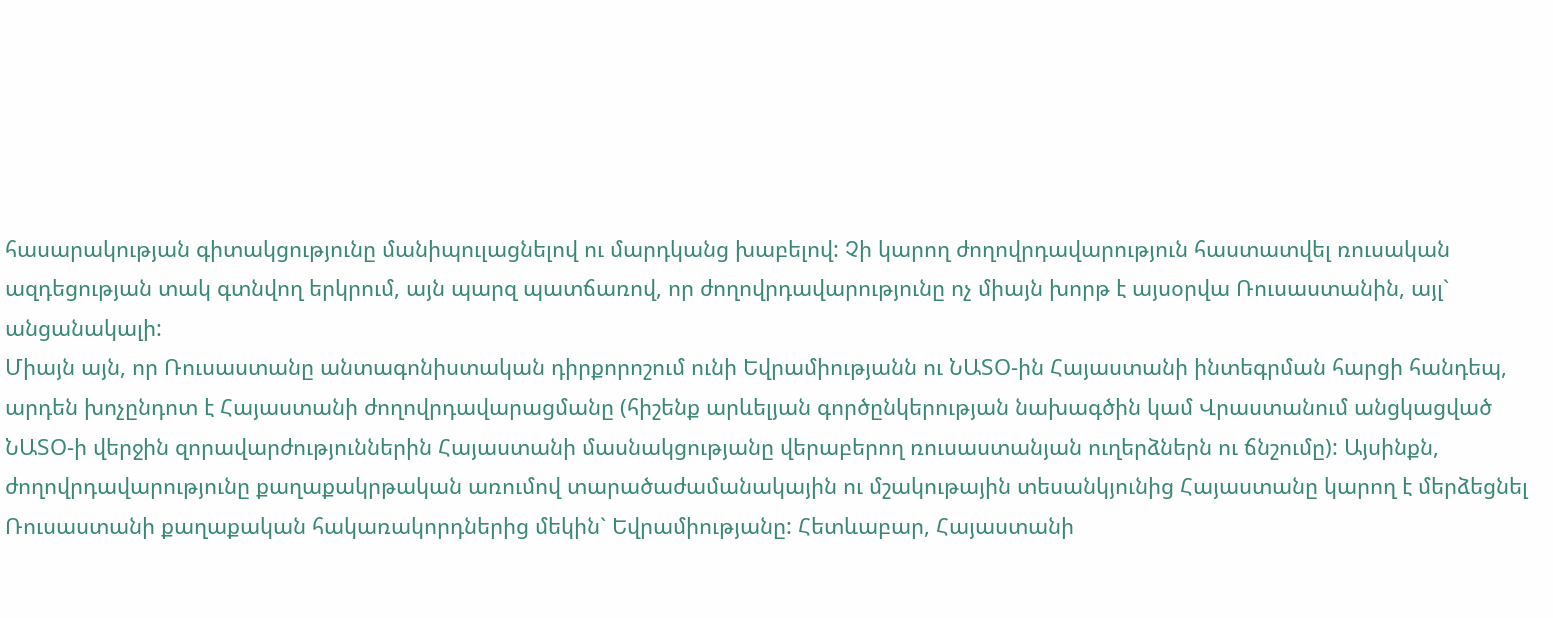հասարակության գիտակցությունը մանիպուլացնելով ու մարդկանց խաբելով: Չի կարող ժողովրդավարություն հաստատվել ռուսական ազդեցության տակ գտնվող երկրում, այն պարզ պատճառով, որ ժողովրդավարությունը ոչ միայն խորթ է այսօրվա Ռուսաստանին, այլ` անցանակալի:
Միայն այն, որ Ռուսաստանը անտագոնիստական դիրքորոշում ունի Եվրամիությանն ու ՆԱՏՕ-ին Հայաստանի ինտեգրման հարցի հանդեպ, արդեն խոչընդոտ է Հայաստանի ժողովրդավարացմանը (հիշենք արևելյան գործընկերության նախագծին կամ Վրաստանում անցկացված ՆԱՏՕ-ի վերջին զորավարժություններին Հայաստանի մասնակցությանը վերաբերող ռուսաստանյան ուղերձներն ու ճնշումը): Այսինքն, ժողովրդավարությունը քաղաքակրթական առումով տարածաժամանակային ու մշակութային տեսանկյունից Հայաստանը կարող է մերձեցնել Ռուսաստանի քաղաքական հակառակորդներից մեկին` Եվրամիությանը: Հետևաբար, Հայաստանի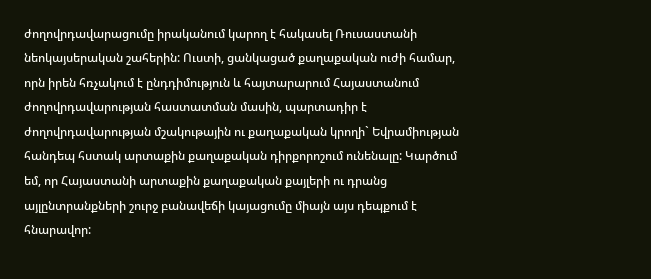ժողովրդավարացումը իրականում կարող է հակասել Ռուսաստանի նեոկայսերական շահերին: Ուստի, ցանկացած քաղաքական ուժի համար, որն իրեն հռչակում է ընդդիմություն և հայտարարում Հայաստանում ժողովրդավարության հաստատման մասին, պարտադիր է ժողովրդավարության մշակութային ու քաղաքական կրողի` Եվրամիության հանդեպ հստակ արտաքին քաղաքական դիրքորոշում ունենալը: Կարծում եմ, որ Հայաստանի արտաքին քաղաքական քայլերի ու դրանց այլընտրանքների շուրջ բանավեճի կայացումը միայն այս դեպքում է հնարավոր: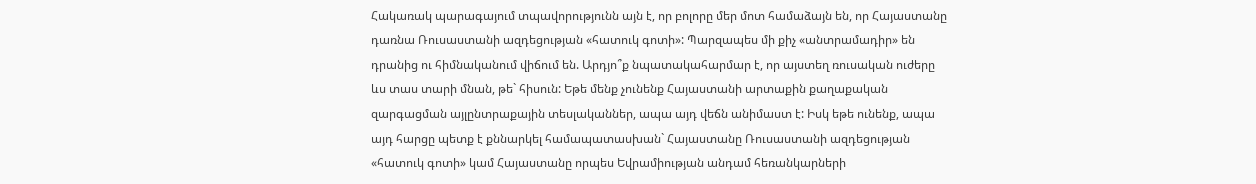Հակառակ պարագայում տպավորությունն այն է, որ բոլորը մեր մոտ համաձայն են, որ Հայաստանը դառնա Ռուսաստանի ազդեցության «հատուկ գոտի»: Պարզապես մի քիչ «անտրամադիր» են դրանից ու հիմնականում վիճում են. Արդյո՞ք նպատակահարմար է, որ այստեղ ռուսական ուժերը ևս տաս տարի մնան, թե` հիսուն: Եթե մենք չունենք Հայաստանի արտաքին քաղաքական զարգացման այլընտրաքային տեսլականներ, ապա այդ վեճն անիմաստ է: Իսկ եթե ունենք, ապա այդ հարցը պետք է քննարկել համապատասխան` Հայաստանը Ռուսաստանի ազդեցության «հատուկ գոտի» կամ Հայաստանը որպես Եվրամիության անդամ հեռանկարների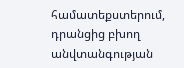համատեքստերում, դրանցից բխող անվտանգության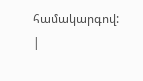համակարգով:
|